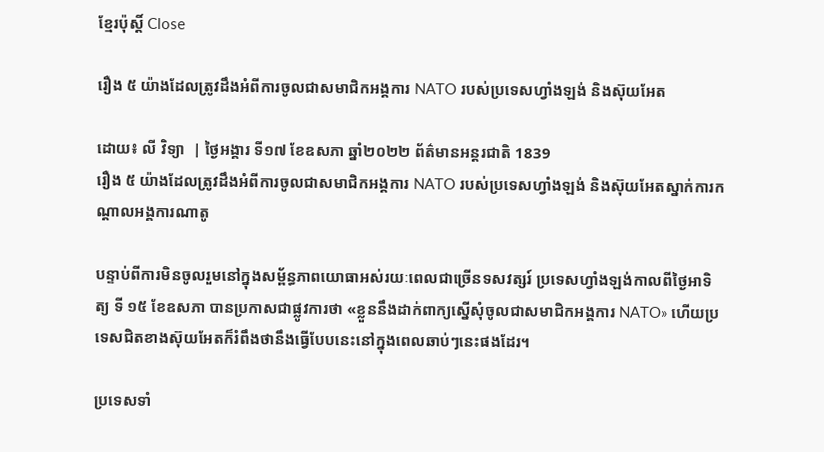ខ្មែរប៉ុស្ដិ៍ Close

រឿង ៥ យ៉ាងដែលត្រូវដឹងអំពីការចូលជាសមាជិកអង្គការ NATO របស់ប្រទេសហ្វាំងឡង់ និងស៊ុយអែត

ដោយ៖ លី វិទ្យា  | ថ្ងៃអង្គារ ទី១៧ ខែឧសភា ឆ្នាំ២០២២ ព័ត៌មានអន្តរជាតិ 1839
រឿង ៥ យ៉ាងដែលត្រូវដឹងអំពីការចូលជាសមាជិកអង្គការ NATO របស់ប្រទេសហ្វាំងឡង់ និងស៊ុយអែតស្នាក់ការកណ្ដាលអង្គការណាតូ

បន្ទាប់ពីការមិនចូលរួមនៅក្នុងសម្ព័ន្ធភាពយោធាអស់រយៈពេលជាច្រើនទសវត្សរ៍ ប្រទេសហ្វាំងឡង់កាលពីថ្ងៃអាទិត្យ ទី ១៥ ខែឧសភា បានប្រកាសជាផ្លូវការថា «ខ្លួននឹងដាក់ពាក្យស្នើសុំចូលជាសមាជិកអង្គការ NATO» ហើយប្រទេសជិតខាងស៊ុយអែតក៏រំពឹងថានឹងធ្វើបែបនេះនៅក្នុងពេលឆាប់ៗនេះផងដែរ។

ប្រទេសទាំ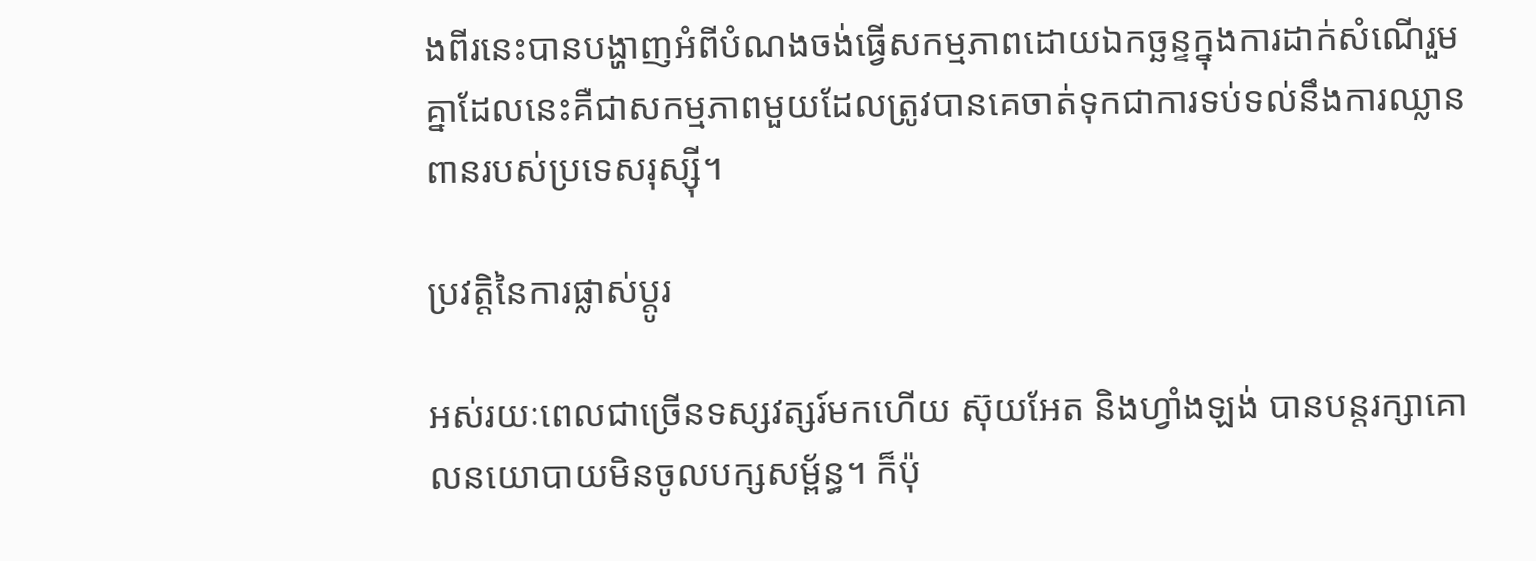ងពីរនេះបានបង្ហាញអំពីបំណងចង់ធ្វើសកម្មភាពដោយឯកច្ឆន្ទក្នុងការដាក់សំណើរួមគ្នាដែលនេះគឺជាសកម្មភាពមួយដែលត្រូវបានគេចាត់ទុកជាការទប់ទល់នឹងការឈ្លានពានរបស់ប្រទេសរុស្ស៊ី។

ប្រវត្តិនៃការផ្លាស់ប្តូរ

អស់រយៈពេលជាច្រើនទស្សវត្សរ៍មកហើយ ស៊ុយអែត និងហ្វាំងឡង់ បានបន្តរក្សាគោលនយោបាយមិនចូលបក្សសម្ព័ន្ធ។ ក៏ប៉ុ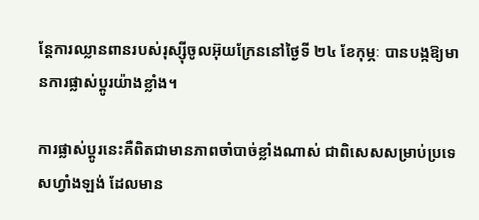ន្តែការឈ្លានពានរបស់រុស្ស៊ីចូលអ៊ុយក្រែននៅថ្ងៃទី ២៤ ខែកុម្ភៈ បានបង្កឱ្យមានការផ្លាស់ប្តូរយ៉ាងខ្លាំង។

ការផ្លាស់ប្តូរនេះគឺពិតជាមានភាពចាំបាច់ខ្លាំងណាស់ ជាពិសេសសម្រាប់ប្រទេសហ្វាំងឡង់ ដែលមាន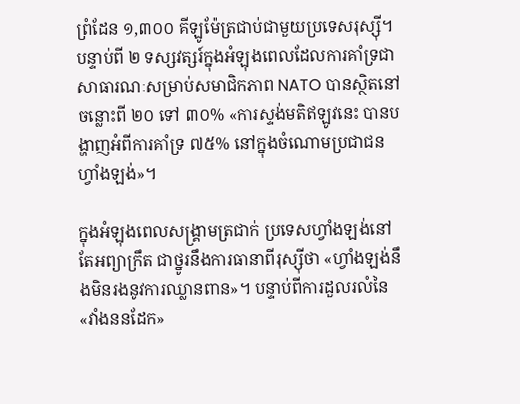ព្រំដែន ១,៣០០ គីឡូម៉ែត្រជាប់ជាមួយប្រទេសរុស្ស៊ី។ បន្ទាប់ពី ២ ទស្សវត្សរ៍ក្នុងអំឡុងពេលដែលការគាំទ្រជាសាធារណៈសម្រាប់សមាជិកភាព NATO បានស្ថិតនៅចន្លោះពី ២០ ទៅ ៣០% «ការស្ទង់មតិឥឡូវនេះ បានបង្ហាញអំពីការគាំទ្រ ៧៥% នៅក្នុងចំណោមប្រជាជនហ្វាំងឡង់»។

ក្នុងអំឡុងពេលសង្គ្រាមត្រជាក់ ប្រទេសហ្វាំងឡង់នៅតែអព្យាក្រឹត ជាថ្នូរនឹងការធានាពីរុស្ស៊ីថា «ហ្វាំងឡង់នឹងមិនរងនូវការឈ្លានពាន»។ បន្ទាប់ពីការដួលរលំនៃ «វាំងននដែក»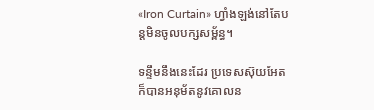«Iron Curtain» ហ្វាំងឡង់នៅតែបន្តមិនចូលបក្សសម្ព័ន្ធ។

ទន្ទឹមនឹងនេះដែរ ប្រទេសស៊ុយអែតក៏បានអនុម័តនូវគោលន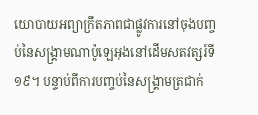យោបាយអព្យាក្រឹតភាពជាផ្លូវការនៅចុងបញ្ចប់នៃសង្គ្រាមណាប៉ូឡេអុងនៅដើមសតវត្សរ៍ទី ១៩។ បន្ទាប់ពីការបញ្ចប់នៃសង្គ្រាមត្រជាក់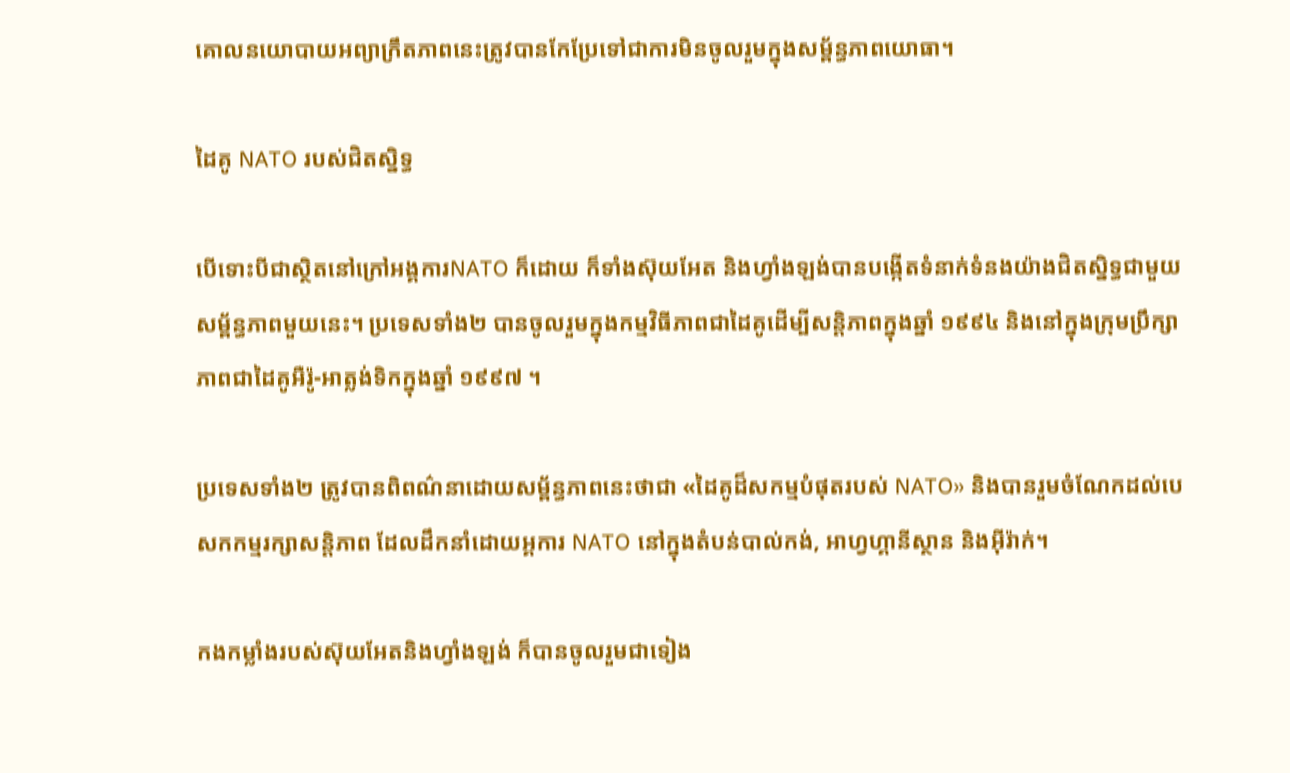គោលនយោបាយអព្យាក្រឹតភាពនេះត្រូវបានកែប្រែទៅជាការមិនចូលរួមក្នុងសម្ព័ន្ធភាពយោធា។

ដៃគូ NATO របស់ជិតស្និទ្ធ

បើទោះបីជាស្ថិតនៅក្រៅអង្គការNATO ក៏ដោយ ក៏ទាំងស៊ុយអែត និងហ្វាំងឡង់បានបង្កើតទំនាក់ទំនងយ៉ាងជិតស្និទ្ធជាមួយសម្ព័ន្ធភាពមួយនេះ។ ប្រទេសទាំង២ បានចូលរួមក្នុងកម្មវិធីភាពជាដៃគូដើម្បីសន្តិភាពក្នុងឆ្នាំ ១៩៩៤ និងនៅក្នុងក្រុមប្រឹក្សាភាពជាដៃគូអឺរ៉ូ-អាត្លង់ទិកក្នុងឆ្នាំ ១៩៩៧ ។

ប្រទេសទាំង២ ត្រូវបានពិពណ៌នាដោយសម្ព័ន្ធភាពនេះថាជា «ដៃគូដ៏សកម្មបំផុតរបស់ NATO» និងបានរួមចំណែកដល់បេសកកម្មរក្សាសន្តិភាព ដែលដឹកនាំដោយអ្គការ NATO នៅក្នុងតំបន់បាល់កង់, អាហ្វហ្គានីស្ថាន និងអ៊ីរ៉ាក់។

កងកម្លាំងរបស់ស៊ុយអែតនិងហ្វាំងឡង់ ក៏បានចូលរួមជាទៀង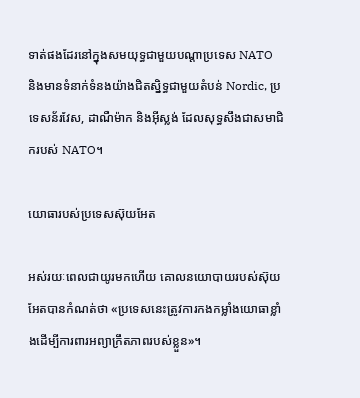ទាត់ផងដែរនៅក្នុងសមយុទ្ធជាមួយបណ្តាប្រទេស NATO និងមានទំនាក់ទំនងយ៉ាងជិតស្និទ្ធជាមួយតំបន់ Nordic, ប្រទេសន័រវែស, ដាណឺម៉ាក និងអ៊ីស្លង់ ដែលសុទ្ធសឹងជាសមាជិករបស់ NATO។

យោធារបស់ប្រទេសស៊ុយអែត

អស់រយៈពេលជាយូរមកហើយ គោលនយោបាយរបស់ស៊ុយអែតបានកំណត់ថា «ប្រទេសនេះត្រូវការកងកម្លាំងយោធាខ្លាំងដើម្បីការពារអព្យាក្រឹតភាពរបស់ខ្លួន»។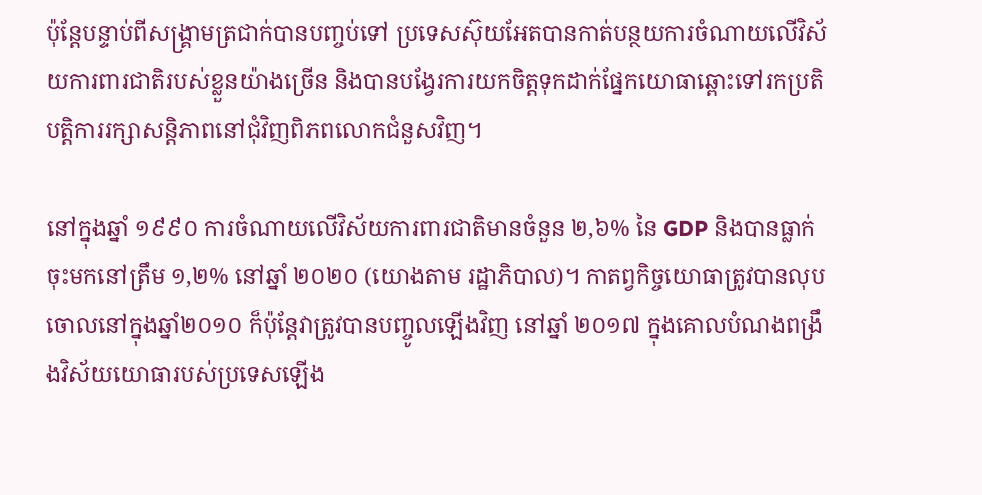ប៉ុន្តែបន្ទាប់ពីសង្គ្រាមត្រជាក់បានបញ្ចប់ទៅ ប្រទេសស៊ុយអែតបានកាត់បន្ថយការចំណាយលើវិស័យការពារជាតិរបស់ខ្លួនយ៉ាងច្រើន និងបានបង្វែរការយកចិត្តទុកដាក់ផ្នែកយោធាឆ្ពោះទៅរកប្រតិបត្តិការរក្សាសន្តិភាពនៅជុំវិញពិភពលោកជំនួសវិញ។

នៅក្នុងឆ្នាំ ១៩៩០ ការចំណាយលើវិស័យការពារជាតិមានចំនួន ២,៦% នៃ GDP និងបានធ្លាក់ចុះមកនៅត្រឹម ១,២% នៅឆ្នាំ ២០២០ (យោងតាម រដ្ឋាភិបាល)។ កាតព្វកិច្ចយោធាត្រូវបានលុបចោលនៅក្នុងឆ្នាំ២០១០ ក៏ប៉ុន្តែវាត្រូវបានបញ្ចូលឡើងវិញ នៅឆ្នាំ ២០១៧ ក្នុងគោលបំណងពង្រឹងវិស័យយោធារបស់ប្រទេសឡើង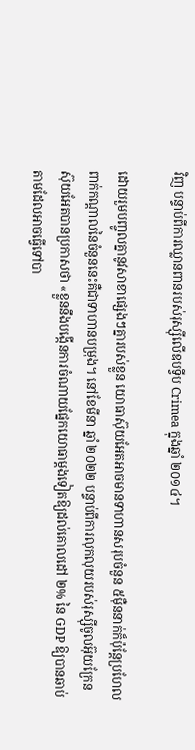វិញ បន្ទាប់ពីការឈ្លានពានរបស់រុស្ស៊ីលើឧបទ្វីប Crimea ក្នុងឆ្នាំ ២០១៤។

ដោយរួមបញ្ចូលគ្នានូវសាខាផ្សេងៗគ្នារបស់ខ្លួន យោធាស៊ុយអែតអាចមានទាហានសរុបចំនួន ៥ម៉ឺននាក់ក៏ប៉ុន្តែប្រហែលពាក់កណ្តាលនៃចំនួននេះគឺជាទាហានបម្រុង។ នៅខែមីនា ឆ្នាំ ២០២២ បន្ទាប់ពីការលុកលុយរបស់រុស្ស៊ីចូលអ៊ុយក្រែន ស៊ុយអែតបានប្រកាសថា «ខ្លួននឹងបង្កើនការចំណាយផ្នែកយោធាម្តងទៀតឱ្យដល់គោលដៅ ២% នៃ GDP ឱ្យបានឆាប់តាមដែលអាចធ្វើទៅបា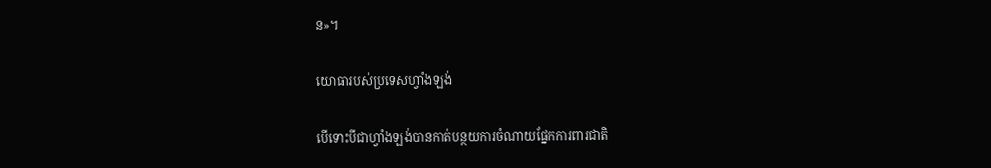ន»។

យោធារបស់ប្រទេសហ្វាំងឡង់

បើទោះបីជាហ្វាំងឡង់បានកាត់បន្ថយការចំណាយផ្នែកការពារជាតិ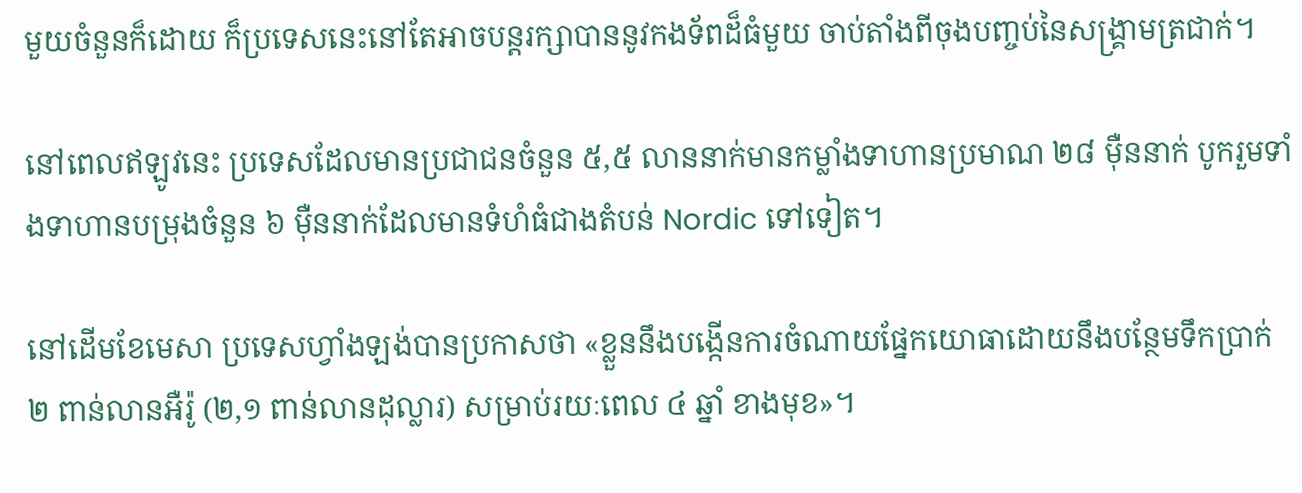មួយចំនួនក៏ដោយ ក៏ប្រទេសនេះនៅតែអាចបន្តរក្សាបាននូវកងទ័ពដ៏ធំមួយ ចាប់តាំងពីចុងបញ្ចប់នៃសង្គ្រាមត្រជាក់។

នៅពេលឥឡូវនេះ ប្រទេសដែលមានប្រជាជនចំនួន ៥,៥ លាននាក់មានកម្លាំងទាហានប្រមាណ ២៨ ម៉ឺននាក់ បូករួមទាំងទាហានបម្រុងចំនួន ៦ ម៉ឺននាក់ដែលមានទំហំធំជាងតំបន់ Nordic ទៅទៀត។

នៅដើមខែមេសា ប្រទេសហ្វាំងឡង់បានប្រកាសថា «ខ្លួននឹងបង្កើនការចំណាយផ្នែកយោធាដោយនឹងបន្ថែមទឹកប្រាក់ ២ ពាន់លានអឺរ៉ូ (២,១ ពាន់លានដុល្លារ) សម្រាប់រយៈពេល ៤ ឆ្នាំ ខាងមុខ»។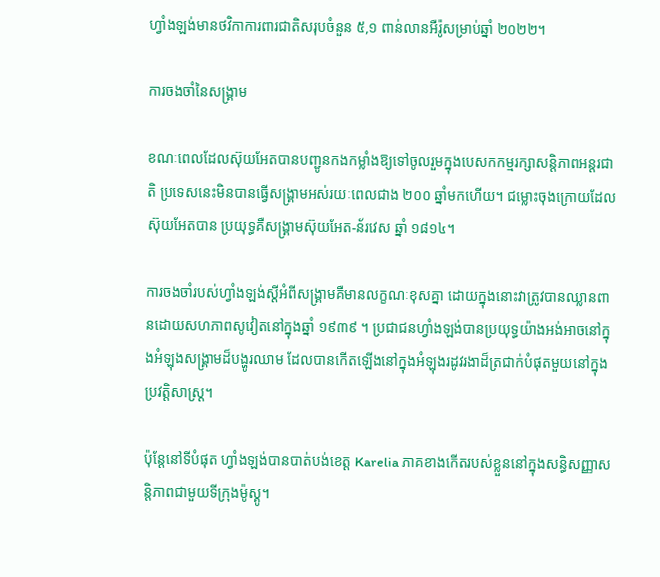ហ្វាំងឡង់មានថវិកាការពារជាតិសរុបចំនួន ៥,១ ពាន់លានអឺរ៉ូសម្រាប់ឆ្នាំ ២០២២។

ការចងចាំនៃសង្គ្រាម

ខណៈពេលដែលស៊ុយអែតបានបញ្ជូនកងកម្លាំងឱ្យទៅចូលរួមក្នុងបេសកកម្មរក្សាសន្តិភាពអន្តរជាតិ ប្រទេសនេះមិនបានធ្វើសង្រ្គាមអស់រយៈពេលជាង ២០០ ឆ្នាំមកហើយ។ ជម្លោះចុងក្រោយដែលស៊ុយអែតបាន ប្រយុទ្ធគឺសង្រ្គាមស៊ុយអែត-ន័រវេស ឆ្នាំ ១៨១៤។

ការចងចាំរបស់ហ្វាំងឡង់ស្តីអំពីសង្គ្រាមគឺមានលក្ខណៈខុសគ្នា ដោយក្នុងនោះវាត្រូវបានឈ្លានពានដោយសហភាពសូវៀតនៅក្នុងឆ្នាំ ១៩៣៩ ។ ប្រជាជនហ្វាំងឡង់បានប្រយុទ្ធយ៉ាងអង់អាចនៅក្នុងអំឡុងសង្គ្រាមដ៏បង្ហូរឈាម ដែលបានកើតឡើងនៅក្នុងអំឡុងរដូវរងាដ៏ត្រជាក់បំផុតមួយនៅក្នុងប្រវត្តិសាស្ត្រ។

ប៉ុន្តែនៅទីបំផុត ហ្វាំងឡង់បានបាត់បង់ខេត្ត Karelia ភាគខាងកើតរបស់ខ្លួននៅក្នុងសន្ធិសញ្ញាសន្តិភាពជាមួយទីក្រុងម៉ូស្គូ។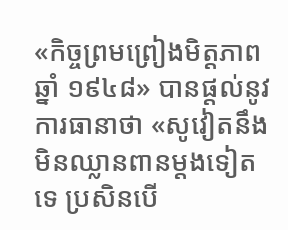«កិច្ចព្រមព្រៀងមិត្តភាព ឆ្នាំ ១៩៤៨» បានផ្តល់នូវការធានាថា «សូវៀតនឹងមិនឈ្លានពានម្តងទៀតទេ ប្រសិនបើ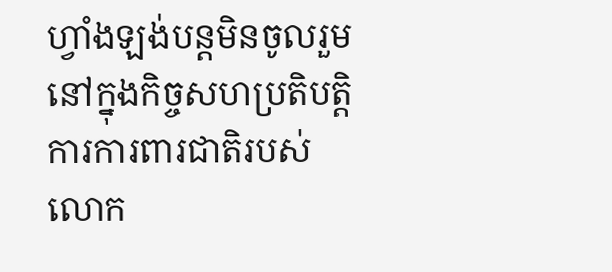ហ្វាំងឡង់បន្តមិនចូលរួមនៅក្នុងកិច្ចសហប្រតិបត្តិការការពារជាតិរបស់លោក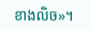ខាងលិច»។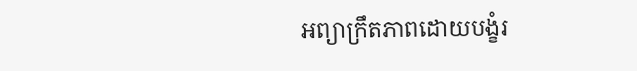អព្យាក្រឹតភាពដោយបង្ខំរ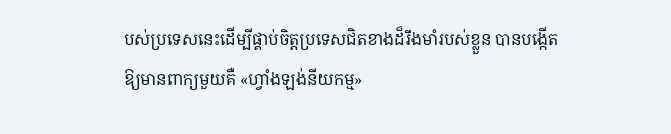បស់ប្រទេសនេះដើម្បីផ្គាប់ចិត្តប្រទេសជិតខាងដ៏រឹងមាំរបស់ខ្លួន បានបង្កើតឱ្យមានពាក្យមួយគឺ «ហ្វាំងឡង់នីយកម្ម»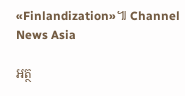«Finlandization»៕ Channel News Asia

អត្ថ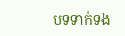បទទាក់ទង